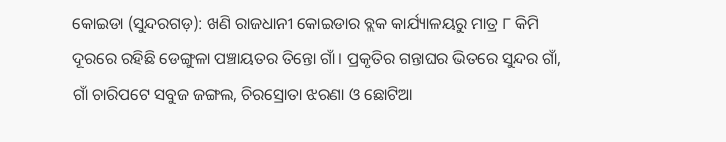କୋଇଡା (ସୁନ୍ଦରଗଡ଼): ଖଣି ରାଜଧାନୀ କୋଇଡାର ବ୍ଲକ କାର୍ଯ୍ୟାଳୟରୁ ମାତ୍ର ୮ କିମି ଦୂରରେ ରହିଛି ଡେଙ୍ଗୁଳା ପଞ୍ଚାୟତର ତିନ୍ତୋ ଗାଁ। ପ୍ରକୃତିର ଗନ୍ତାଘର ଭିତରେ ସୁନ୍ଦର ଗାଁ, ଗାଁ ଚାରିପଟେ ସବୁଜ ଜଙ୍ଗଲ, ଚିରସ୍ରୋତା ଝରଣା ଓ ଛୋଟିଆ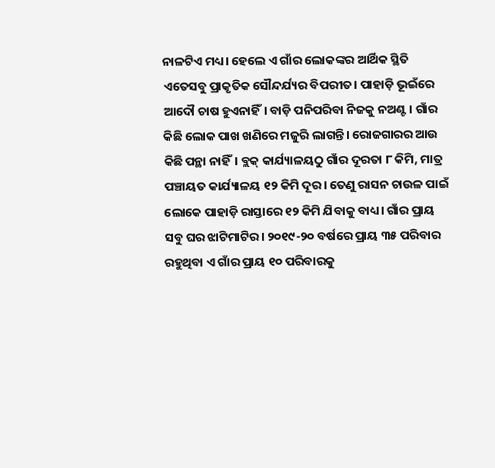ନାଳଟିଏ ମଧ୍ୟ। ହେଲେ ଏ ଗାଁର ଲୋକଙ୍କର ଆର୍ଥିକ ସ୍ଥିତି ଏତେସବୁ ପ୍ରାକୃତିକ ସୌନ୍ଦର୍ଯ୍ୟର ବିପରୀତ। ପାହାଡ଼ି ଭୂଇଁରେ ଆଦୌ ଚାଷ ହୁଏନାହିଁ। ବାଡ଼ି ପନିପରିବା ନିଜକୁ ନଅଣ୍ଟ। ଗାଁର କିଛି ଲୋକ ପାଖ ଖଣିରେ ମଜୁରି ଲାଗନ୍ତି। ରୋଜଗାରର ଆଉ କିଛି ପନ୍ଥା ନାହିଁ। ବ୍ଲକ୍ କାର୍ଯ୍ୟାଳୟଠୁ ଗାଁର ଦୂରତା ୮ କିମି, ମାତ୍ର ପଞ୍ଚାୟତ କାର୍ଯ୍ୟାଳୟ ୧୨ କିମି ଦୂର। ତେଣୁ ରାସନ ଚାଉଳ ପାଇଁ ଲୋକେ ପାହାଡ଼ି ରାସ୍ତାରେ ୧୨ କିମି ଯିବାକୁ ବାଧ୍ୟ। ଗାଁର ପ୍ରାୟ ସବୁ ଘର ଝାଟିମାଟିର। ୨୦୧୯-୨୦ ବର୍ଷରେ ପ୍ରାୟ ୩୫ ପରିବାର ରହୁଥିବା ଏ ଗାଁର ପ୍ରାୟ ୧୦ ପରିବାରକୁ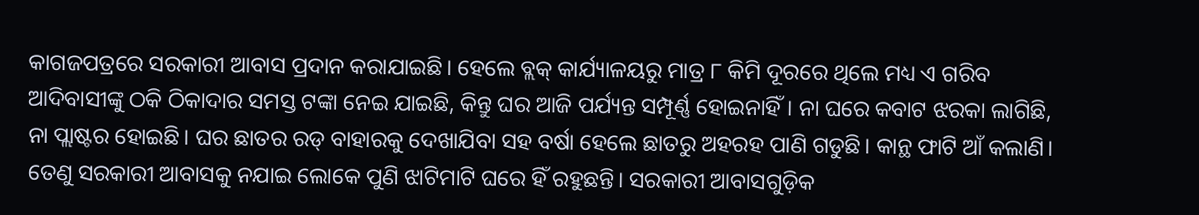କାଗଜପତ୍ରରେ ସରକାରୀ ଆବାସ ପ୍ରଦାନ କରାଯାଇଛି। ହେଲେ ବ୍ଲକ୍ କାର୍ଯ୍ୟାଳୟରୁ ମାତ୍ର ୮ କିମି ଦୂରରେ ଥିଲେ ମଧ୍ୟ ଏ ଗରିବ ଆଦିବାସୀଙ୍କୁ ଠକି ଠିକାଦାର ସମସ୍ତ ଟଙ୍କା ନେଇ ଯାଇଛି, କିନ୍ତୁ ଘର ଆଜି ପର୍ଯ୍ୟନ୍ତ ସମ୍ପୂର୍ଣ୍ଣ ହୋଇନାହିଁ। ନା ଘରେ କବାଟ ଝରକା ଲାଗିଛି, ନା ପ୍ଲାଷ୍ଟର ହୋଇଛି। ଘର ଛାତର ରଡ୍ ବାହାରକୁ ଦେଖାଯିବା ସହ ବର୍ଷା ହେଲେ ଛାତରୁ ଅହରହ ପାଣି ଗଡୁଛି। କାନ୍ଥ ଫାଟି ଆଁ କଲାଣି। ତେଣୁ ସରକାରୀ ଆବାସକୁ ନଯାଇ ଲୋକେ ପୁଣି ଝାଟିମାଟି ଘରେ ହିଁ ରହୁଛନ୍ତି। ସରକାରୀ ଆବାସଗୁଡ଼ିକ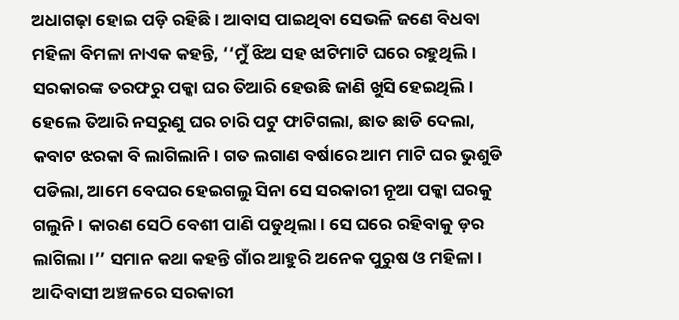ଅଧାଗଢ଼ା ହୋଇ ପଡ଼ି ରହିଛି। ଆବାସ ପାଇଥିବା ସେଭଳି ଜଣେ ବିଧବା ମହିଳା ବିମଳା ନାଏକ କହନ୍ତି, ‘‘ମୁଁ ଝିଅ ସହ ଝାଟିମାଟି ଘରେ ରହୁଥିଲି। ସରକାରଙ୍କ ତରଫରୁ ପକ୍କା ଘର ତିଆରି ହେଉଛି ଜାଣି ଖୁସି ହେଇଥିଲି। ହେଲେ ତିଆରି ନସରୁଣୁ ଘର ଚାରି ପଟୁ ଫାଟିଗଲା, ଛାତ ଛାଡି ଦେଲା, କବାଟ ଝରକା ବି ଲାଗିଲାନି। ଗତ ଲଗାଣ ବର୍ଷାରେ ଆମ ମାଟି ଘର ଭୁଶୁଡି ପଡିଲା, ଆମେ ବେଘର ହେଇଗଲୁ ସିନା ସେ ସରକାରୀ ନୂଆ ପକ୍କା ଘରକୁ ଗଲୁନି। କାରଣ ସେଠି ବେଶୀ ପାଣି ପଡୁଥିଲା। ସେ ଘରେ ରହିବାକୁ ଡ଼ର ଲାଗିଲା।’’ ସମାନ କଥା କହନ୍ତି ଗାଁର ଆହୁରି ଅନେକ ପୁରୁଷ ଓ ମହିଳା।
ଆଦିବାସୀ ଅଞ୍ଚଳରେ ସରକାରୀ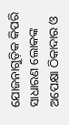ଯୋଜନାଗୁଡ଼ିକ କିପରି ସାଧାରଣ ଲୋକଙ୍କ ଅପେକ୍ଷା ଠିକାଦାର ଓ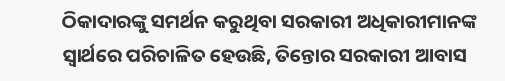ଠିକାଦାରଙ୍କୁ ସମର୍ଥନ କରୁଥିବା ସରକାରୀ ଅଧିକାରୀମାନଙ୍କ ସ୍ବାର୍ଥରେ ପରିଚାଳିତ ହେଉଛି, ତିନ୍ତୋର ସରକାରୀ ଆବାସ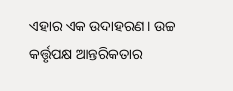ଏହାର ଏକ ଉଦାହରଣ। ଉଚ୍ଚ କର୍ତ୍ତୃପକ୍ଷ ଆନ୍ତରିକତାର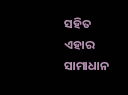ସହିତ ଏହାର ସାମାଧାନ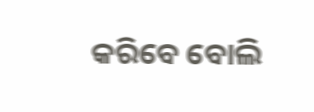କରିବେ ବୋଲି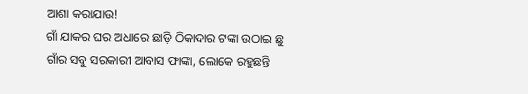ଆଶା କରାଯାଉ!
ଗାଁ ଯାକର ଘର ଅଧାରେ ଛାଡ଼ି ଠିକାଦାର ଟଙ୍କା ଉଠାଇ ଛୁ
ଗାଁର ସବୁ ସରକାରୀ ଆବାସ ଫାଙ୍କା, ଲୋକେ ରହୁଛନ୍ତି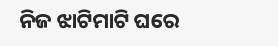ନିଜ ଝାଟିମାଟି ଘରେ